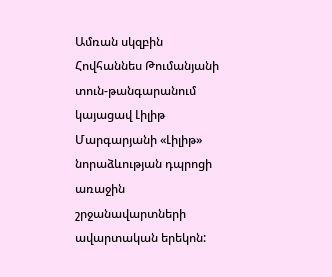Ամռան սկզբին Հովհաննես Թումանյանի տուն-թանգարանում կայացավ Լիլիթ Մարգարյանի «Լիլիթ» նորաձևության դպրոցի առաջին շրջանավարտների ավարտական երեկոն: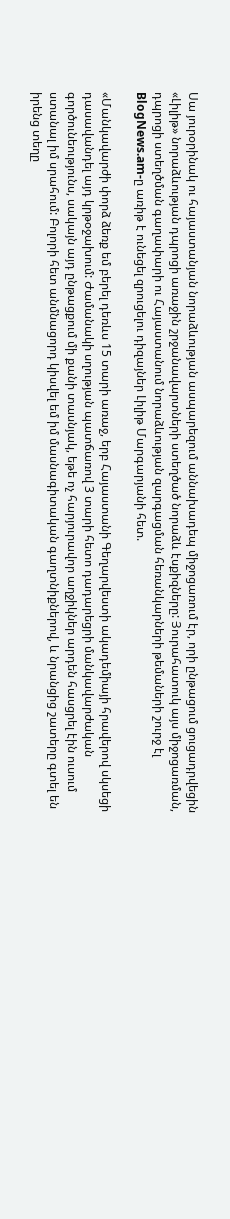Սա յուրօրինակ ու հայաստանյան նորաձևության ասպարեզում աննախադեպ միջոցառում էր, որի ընթացում ցուցադրվեցին «Լիլիթ» նորաձևության դպրոցի առաջին շրջանավարտների ստեղծած նորաձև էսքիզները: Յուրահատուկ այս միջոցառման, դպրոցի ստեղծման գաղափարի ու Հայաստանում նորաձևության զարգացման հեռանկարների թեմաների շուրջ էլ BlogNews.am-ը առիթ է ունեցել զրուցելու դիզայներ Լիլիթ Մարգարյանի հետ.

«Մանկավարժի փորձ ձեռք եմ բերել դեռևս 15 տարի առաջ, երբ Հայաստանի Գեղարվեստի ակադեմիայի հրավերով սկսեցի դասավանդել այդ կրթօջախում: Ժամանակի սղության պատճառով 3 տարի հետո դադարեցրի մանկավարժական գործունեությունս, սակայն այդ ընթացքում մի քանի տասնյակ, եթե ոչ հարյուրավոր աղջիկներ արդեն հասցրել էին ուսում ստանալ իմ սրահում: Բոլորի հետ անմնացորդ կիսվել եմ իմ մասնագիտական գաղտնիքներով, և նրանցից շատերը գտել են իրենց տեղը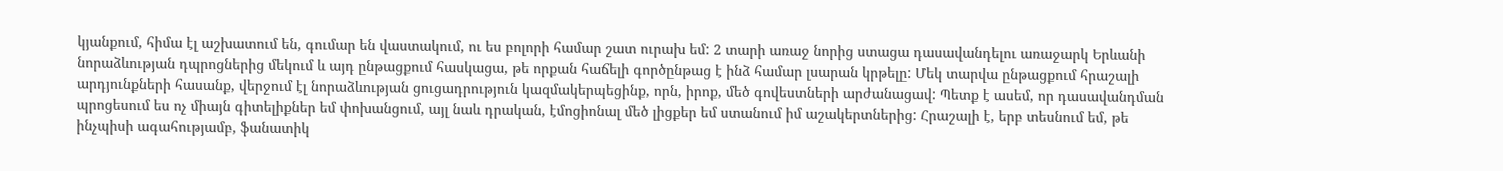կյանքում, հիմա էլ աշխատում են, գումար են վաստակում, ու ես բոլորի համար շատ ուրախ եմ: 2 տարի առաջ նորից ստացա դասավանդելու առաջարկ Երևանի նորաձևության դպրոցներից մեկում և այդ ընթացքում հասկացա, թե որքան հաճելի գործընթաց է ինձ համար լսարան կրթելը: Մեկ տարվա ընթացքում հրաշալի արդյունքների հասանք, վերջում էլ նորաձևության ցուցադրություն կազմակերպեցինք, որն, իրոք, մեծ գովեստների արժանացավ: Պետք է ասեմ, որ դասավանդման պրոցեսում ես ոչ միայն գիտելիքներ եմ փոխանցում, այլ նաև դրական, էմոցիոնալ մեծ լիցքեր եմ ստանում իմ աշակերտներից: Հրաշալի է, երբ տեսնում եմ, թե ինչպիսի ագահությամբ, ֆանատիկ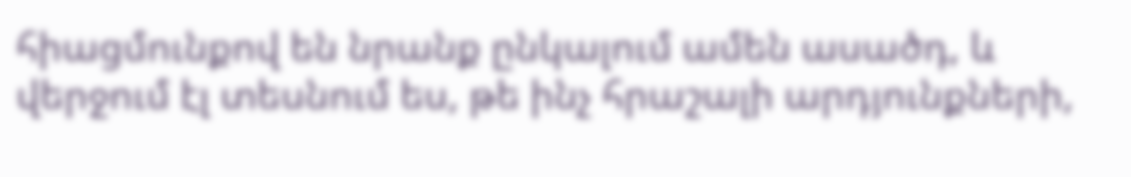հիացմունքով են նրանք ընկալում ամեն ասածդ, և վերջում էլ տեսնում ես, թե ինչ հրաշալի արդյունքների,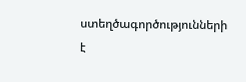ստեղծագործությունների է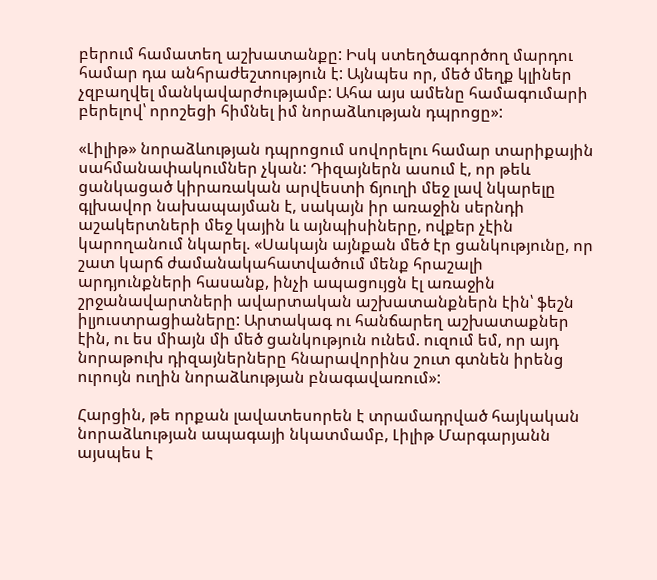բերում համատեղ աշխատանքը: Իսկ ստեղծագործող մարդու համար դա անհրաժեշտություն է: Այնպես որ, մեծ մեղք կլիներ չզբաղվել մանկավարժությամբ: Ահա այս ամենը համագումարի բերելով՝ որոշեցի հիմնել իմ նորաձևության դպրոցը»:

«Լիլիթ» նորաձևության դպրոցում սովորելու համար տարիքային սահմանափակումներ չկան: Դիզայներն ասում է, որ թեև ցանկացած կիրառական արվեստի ճյուղի մեջ լավ նկարելը գլխավոր նախապայման է, սակայն իր առաջին սերնդի աշակերտների մեջ կային և այնպիսիները, ովքեր չէին կարողանում նկարել. «Սակայն այնքան մեծ էր ցանկությունը, որ շատ կարճ ժամանակահատվածում մենք հրաշալի արդյունքների հասանք, ինչի ապացույցն էլ առաջին շրջանավարտների ավարտական աշխատանքներն էին՝ ֆեշն իլյուստրացիաները: Արտակագ ու հանճարեղ աշխատաքներ էին, ու ես միայն մի մեծ ցանկություն ունեմ. ուզում եմ, որ այդ նորաթուխ դիզայներները հնարավորինս շուտ գտնեն իրենց ուրույն ուղին նորաձևության բնագավառում»:

Հարցին, թե որքան լավատեսորեն է տրամադրված հայկական նորաձևության ապագայի նկատմամբ, Լիլիթ Մարգարյանն այսպես է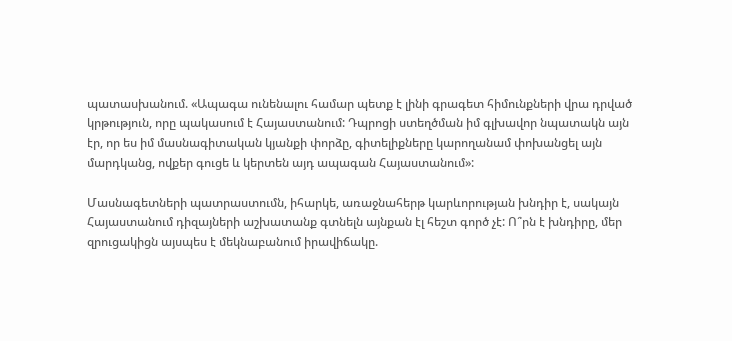պատասխանում. «Ապագա ունենալու համար պետք է լինի գրագետ հիմունքների վրա դրված կրթություն, որը պակասում է Հայաստանում: Դպրոցի ստեղծման իմ գլխավոր նպատակն այն էր, որ ես իմ մասնագիտական կյանքի փորձը, գիտելիքները կարողանամ փոխանցել այն մարդկանց, ովքեր գուցե և կերտեն այդ ապագան Հայաստանում»:

Մասնագետների պատրաստումն, իհարկե, առաջնահերթ կարևորության խնդիր է, սակայն Հայաստանում դիզայների աշխատանք գտնելն այնքան էլ հեշտ գործ չէ: Ո՞րն է խնդիրը, մեր զրուցակիցն այսպես է մեկնաբանում իրավիճակը.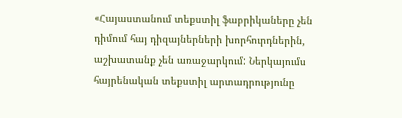«Հայաստանում տեքստիլ ֆաբրիկաները չեն դիմում հայ դիզայներների խորհուրդներին, աշխատանք չեն առաջարկում: Ներկայումս հայրենական տեքստիլ արտադրությունը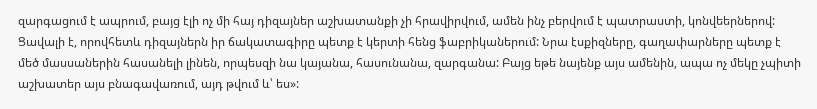զարգացում է ապրում, բայց էլի ոչ մի հայ դիզայներ աշխատանքի չի հրավիրվում, ամեն ինչ բերվում է պատրաստի, կոնվեերներով: Ցավալի է, որովհետև դիզայներն իր ճակատագիրը պետք է կերտի հենց ֆաբրիկաներում: Նրա էսքիզները, գաղափարները պետք է մեծ մասսաներին հասանելի լինեն, որպեսզի նա կայանա, հասունանա, զարգանա: Բայց եթե նայենք այս ամենին, ապա ոչ մեկը չպիտի աշխատեր այս բնագավառում, այդ թվում և՝ ես»: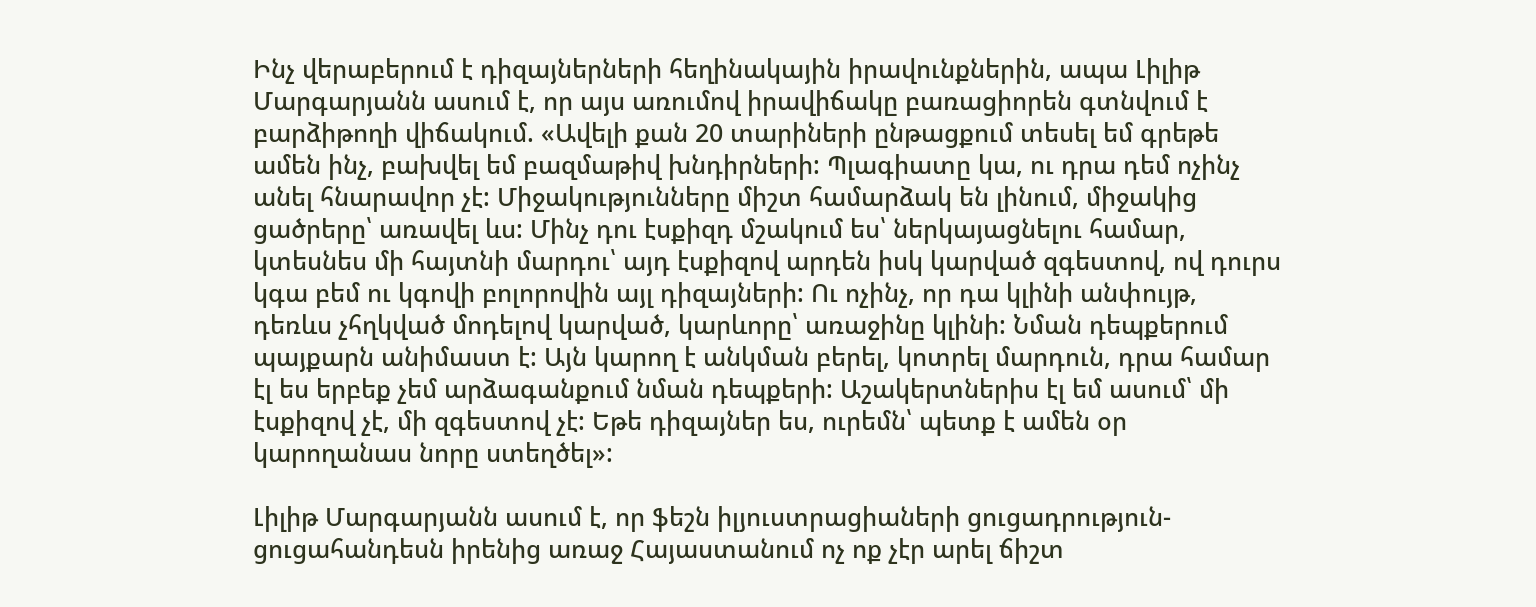Ինչ վերաբերում է դիզայներների հեղինակային իրավունքներին, ապա Լիլիթ Մարգարյանն ասում է, որ այս առումով իրավիճակը բառացիորեն գտնվում է բարձիթողի վիճակում. «Ավելի քան 20 տարիների ընթացքում տեսել եմ գրեթե ամեն ինչ, բախվել եմ բազմաթիվ խնդիրների: Պլագիատը կա, ու դրա դեմ ոչինչ անել հնարավոր չէ: Միջակությունները միշտ համարձակ են լինում, միջակից ցածրերը՝ առավել ևս: Մինչ դու էսքիզդ մշակում ես՝ ներկայացնելու համար, կտեսնես մի հայտնի մարդու՝ այդ էսքիզով արդեն իսկ կարված զգեստով, ով դուրս կգա բեմ ու կգովի բոլորովին այլ դիզայների: Ու ոչինչ, որ դա կլինի անփույթ, դեռևս չհղկված մոդելով կարված, կարևորը՝ առաջինը կլինի: Նման դեպքերում պայքարն անիմաստ է: Այն կարող է անկման բերել, կոտրել մարդուն, դրա համար էլ ես երբեք չեմ արձագանքում նման դեպքերի: Աշակերտներիս էլ եմ ասում՝ մի էսքիզով չէ, մի զգեստով չէ: Եթե դիզայներ ես, ուրեմն՝ պետք է ամեն օր կարողանաս նորը ստեղծել»:

Լիլիթ Մարգարյանն ասում է, որ ֆեշն իլյուստրացիաների ցուցադրություն-ցուցահանդեսն իրենից առաջ Հայաստանում ոչ ոք չէր արել ճիշտ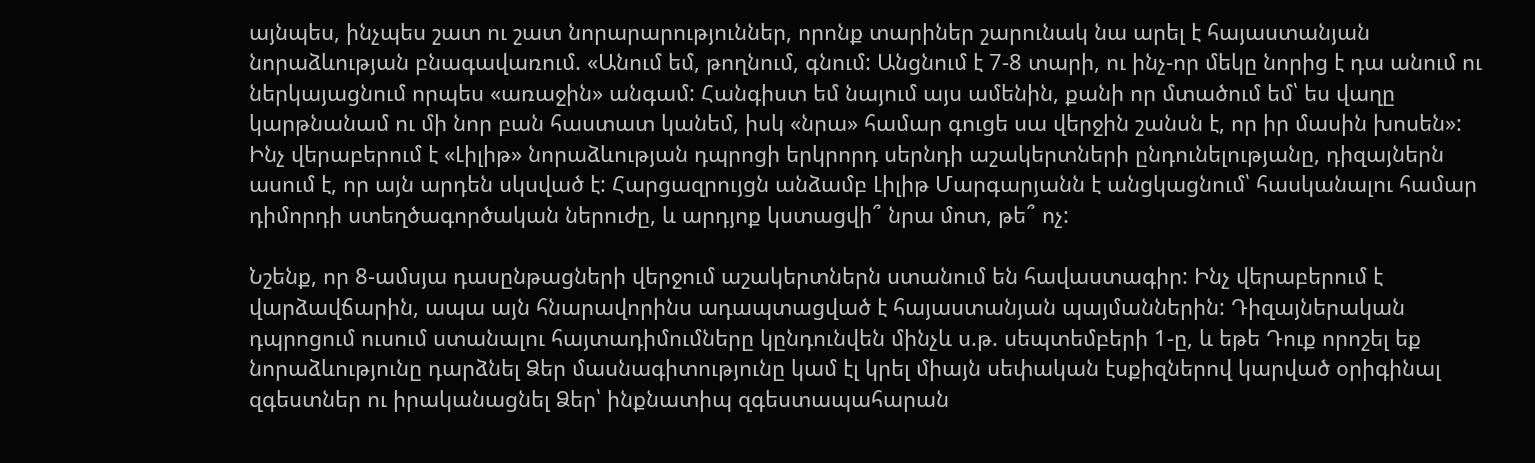այնպես, ինչպես շատ ու շատ նորարարություններ, որոնք տարիներ շարունակ նա արել է հայաստանյան նորաձևության բնագավառում. «Անում եմ, թողնում, գնում: Անցնում է 7-8 տարի, ու ինչ-որ մեկը նորից է դա անում ու ներկայացնում որպես «առաջին» անգամ: Հանգիստ եմ նայում այս ամենին, քանի որ մտածում եմ՝ ես վաղը կարթնանամ ու մի նոր բան հաստատ կանեմ, իսկ «նրա» համար գուցե սա վերջին շանսն է, որ իր մասին խոսեն»:
Ինչ վերաբերում է «Լիլիթ» նորաձևության դպրոցի երկրորդ սերնդի աշակերտների ընդունելությանը, դիզայներն ասում է, որ այն արդեն սկսված է: Հարցազրույցն անձամբ Լիլիթ Մարգարյանն է անցկացնում՝ հասկանալու համար դիմորդի ստեղծագործական ներուժը, և արդյոք կստացվի՞ նրա մոտ, թե՞ ոչ:

Նշենք, որ 8-ամսյա դասընթացների վերջում աշակերտներն ստանում են հավաստագիր: Ինչ վերաբերում է վարձավճարին, ապա այն հնարավորինս ադապտացված է հայաստանյան պայմաններին: Դիզայներական դպրոցում ուսում ստանալու հայտադիմումները կընդունվեն մինչև ս.թ. սեպտեմբերի 1-ը, և եթե Դուք որոշել եք նորաձևությունը դարձնել Ձեր մասնագիտությունը կամ էլ կրել միայն սեփական էսքիզներով կարված օրիգինալ զգեստներ ու իրականացնել Ձեր՝ ինքնատիպ զգեստապահարան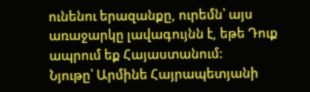ունենու երազանքը, ուրեմն՝ այս առաջարկը լավագույնն է, եթե Դուք ապրում եք Հայաստանում:
Նյութը՝ Արմինե Հայրապետյանի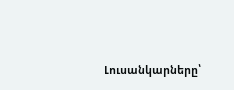Լուսանկարները՝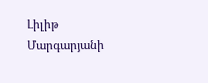Լիլիթ Մարգարյանի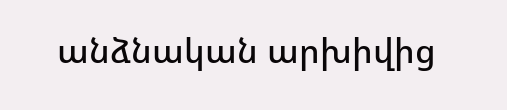անձնական արխիվից